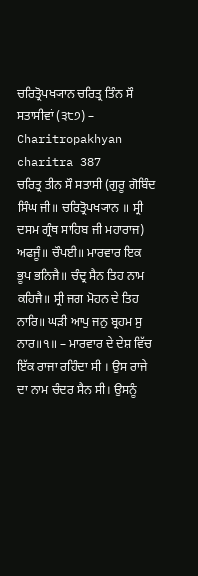ਚਰਿਤ੍ਰੋਪਖ੍ਯਾਨ ਚਰਿਤ੍ਰ ਤਿੰਨ ਸੌ ਸਤਾਸੀਵਾਂ (੩੮੭) – Charitropakhyan charitra 387
ਚਰਿਤ੍ਰ ਤੀਨ ਸੌ ਸਤਾਸੀ (ਗੁਰੂ ਗੋਬਿੰਦ ਸਿੰਘ ਜੀ॥ ਚਰਿਤ੍ਰੋਪਖ੍ਯਾਨ ॥ ਸ੍ਰੀ ਦਸਮ ਗ੍ਰੰਥ ਸਾਹਿਬ ਜੀ ਮਹਾਰਾਜ)
ਅਫਜੂੰ॥ ਚੌਪਈ॥ ਮਾਰਵਾਰ ਇਕ ਭੂਪ ਭਨਿਜੈ॥ ਚੰਦ੍ਰ ਸੈਨ ਤਿਹ ਨਾਮ ਕਹਿਜੈ॥ ਸ੍ਰੀ ਜਗ ਮੋਹਨ ਦੇ ਤਿਹ ਨਾਰਿ॥ ਘੜੀ ਆਪੁ ਜਨੁ ਬ੍ਰਹਮ ਸੁ ਨਾਰ॥੧॥ – ਮਾਰਵਾਰ ਦੇ ਦੇਸ਼ ਵਿੱਚ ਇੱਕ ਰਾਜਾ ਰਹਿੰਦਾ ਸੀ । ਉਸ ਰਾਜੇ ਦਾ ਨਾਮ ਚੰਦਰ ਸੈਨ ਸੀ। ਉਸਨੂੰ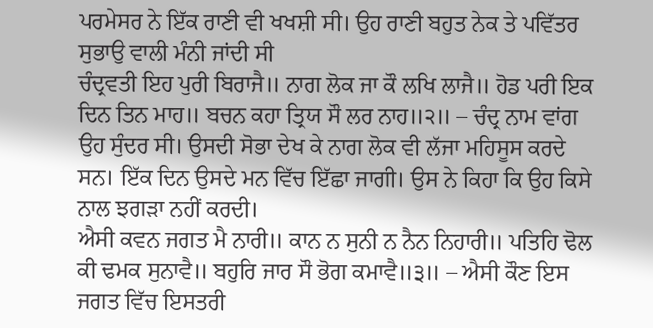ਪਰਮੇਸਰ ਨੇ ਇੱਕ ਰਾਣੀ ਵੀ ਖਖਸ਼ੀ ਸੀ। ਉਹ ਰਾਣੀ ਬਹੁਤ ਨੇਕ ਤੇ ਪਵਿੱਤਰ ਸੁਭਾਉ ਵਾਲੀ ਮੰਨੀ ਜਾਂਦੀ ਸੀ
ਚੰਦ੍ਰਵਤੀ ਇਹ ਪੁਰੀ ਬਿਰਾਜੈ॥ ਨਾਗ ਲੋਕ ਜਾ ਕੌ ਲਖਿ ਲਾਜੈ॥ ਹੋਡ ਪਰੀ ਇਕ ਦਿਨ ਤਿਨ ਮਾਹ॥ ਬਚਨ ਕਹਾ ਤ੍ਰਿਯ ਸੌ ਲਰ ਨਾਹ॥੨॥ – ਚੰਦ੍ਰ ਨਾਮ ਵਾਂਗ ਉਹ ਸੁੰਦਰ ਸੀ। ਉਸਦੀ ਸੋਭਾ ਦੇਖ ਕੇ ਨਾਗ ਲੋਕ ਵੀ ਲੱਜਾ ਮਹਿਸੂਸ ਕਰਦੇ ਸਨ। ਇੱਕ ਦਿਨ ਉਸਦੇ ਮਨ ਵਿੱਚ ਇੱਛਾ ਜਾਗੀ। ਉਸ ਨੇ ਕਿਹਾ ਕਿ ਉਹ ਕਿਸੇ ਨਾਲ ਝਗੜਾ ਨਹੀਂ ਕਰਦੀ।
ਐਸੀ ਕਵਨ ਜਗਤ ਮੈ ਨਾਰੀ॥ ਕਾਨ ਨ ਸੁਨੀ ਨ ਨੈਨ ਨਿਹਾਰੀ॥ ਪਤਿਹਿ ਢੋਲ ਕੀ ਢਮਕ ਸੁਨਾਵੈ॥ ਬਹੁਰਿ ਜਾਰ ਸੌ ਭੋਗ ਕਮਾਵੈ॥੩॥ – ਐਸੀ ਕੌਣ ਇਸ ਜਗਤ ਵਿੱਚ ਇਸਤਰੀ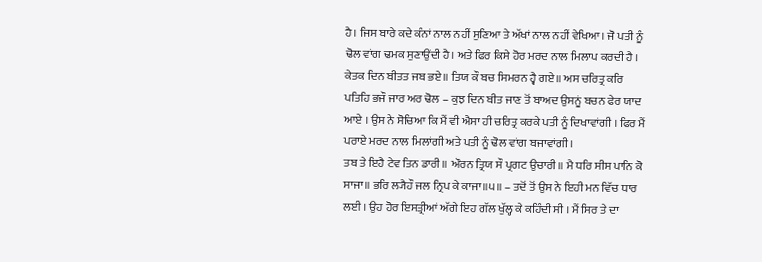ਹੈ। ਜਿਸ ਬਾਰੇ ਕਦੇ ਕੰਨਾਂ ਨਾਲ ਨਹੀਂ ਸੁਣਿਆ ਤੇ ਅੱਖਾਂ ਨਾਲ ਨਹੀਂ ਵੇਖਿਆ। ਜੋ ਪਤੀ ਨੂੰ ਢੋਲ ਵਾਂਗ ਢਮਕ ਸੁਣਾਉਂਦੀ ਹੈ। ਅਤੇ ਫਿਰ ਕਿਸੇ ਹੋਰ ਮਰਦ ਨਾਲ ਮਿਲਾਪ ਕਰਦੀ ਹੈ ।
ਕੇਤਕ ਦਿਨ ਬੀਤਤ ਜਬ ਭਏ॥ ਤਿਯ ਕੌ ਬਚ ਸਿਮਰਨ ਹ੍ਵੈ ਗਏ॥ ਅਸ ਚਰਿਤ੍ਰ ਕਰਿ ਪਤਿਹਿ ਭਜੌ ਜਾਰ ਅਰ ਢੋਲ – ਕੁਝ ਦਿਨ ਬੀਤ ਜਾਣ ਤੋਂ ਬਾਅਦ ਉਸਨੂਂ ਬਚਨ ਫੇਰ ਯਾਦ ਆਏ । ਉਸ ਨੇ ਸੋਚਿਆ ਕਿ ਮੈਂ ਵੀ ਐਸਾ ਹੀ ਚਰਿਤ੍ਰ ਕਰਕੇ ਪਤੀ ਨੂੰ ਦਿਖਾਵਾਂਗੀ । ਫਿਰ ਮੈਂ ਪਰਾਏ ਮਰਦ ਨਾਲ ਮਿਲਾਂਗੀ ਅਤੇ ਪਤੀ ਨੂੰ ਢੋਲ ਵਾਂਗ ਬਜਾਵਾਂਗੀ।
ਤਬ ਤੇ ਇਹੈ ਟੇਵ ਤਿਨ ਡਾਰੀ॥ ਔਰਨ ਤ੍ਰਿਯ ਸੌ ਪ੍ਰਗਟ ਉਚਾਰੀ॥ ਮੈ ਧਰਿ ਸੀਸ ਪਾਨਿ ਕੋ ਸਾਜਾ॥ ਭਰਿ ਲ੍ਯੈਹੌ ਜਲ ਨ੍ਰਿਪ ਕੇ ਕਾਜਾ॥੫॥ – ਤਦੋਂ ਤੋਂ ਉਸ ਨੇ ਇਹੀ ਮਨ ਵਿੱਚ ਧਾਰ ਲਈ । ਉਹ ਹੋਰ ਇਸਤ੍ਰੀਆਂ ਅੱਗੇ ਇਹ ਗੱਲ ਖੁੱਲ੍ਹ ਕੇ ਕਹਿੰਦੀ ਸੀ । ਮੈਂ ਸਿਰ ਤੇ ਦਾ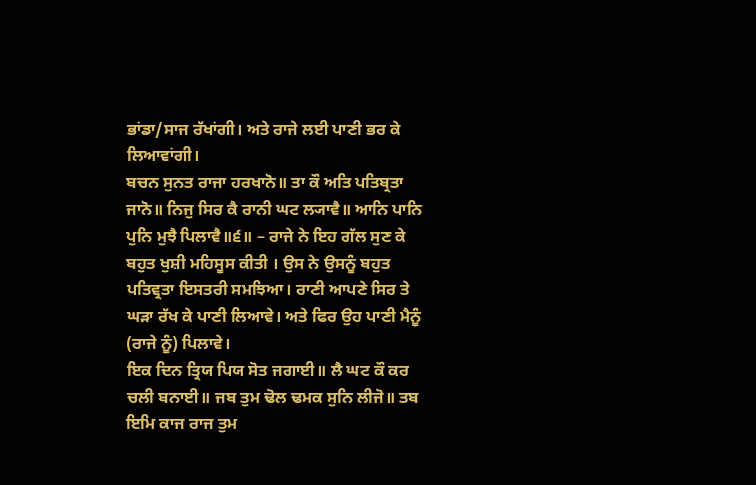ਭਾਂਡਾ/ਸਾਜ ਰੱਖਾਂਗੀ। ਅਤੇ ਰਾਜੇ ਲਈ ਪਾਣੀ ਭਰ ਕੇ ਲਿਆਵਾਂਗੀ।
ਬਚਨ ਸੁਨਤ ਰਾਜਾ ਹਰਖਾਨੋ॥ ਤਾ ਕੌ ਅਤਿ ਪਤਿਬ੍ਰਤਾ ਜਾਨੋ॥ ਨਿਜੁ ਸਿਰ ਕੈ ਰਾਨੀ ਘਟ ਲ੍ਯਾਵੈ॥ ਆਨਿ ਪਾਨਿ ਪੁਨਿ ਮੁਝੈ ਪਿਲਾਵੈ॥੬॥ – ਰਾਜੇ ਨੇ ਇਹ ਗੱਲ ਸੁਣ ਕੇ ਬਹੁਤ ਖੁਸ਼ੀ ਮਹਿਸੂਸ ਕੀਤੀ । ਉਸ ਨੇ ਉਸਨੂੰ ਬਹੁਤ ਪਤਿਵ੍ਰਤਾ ਇਸਤਰੀ ਸਮਝਿਆ। ਰਾਣੀ ਆਪਣੇ ਸਿਰ ਤੇ ਘੜਾ ਰੱਖ ਕੇ ਪਾਣੀ ਲਿਆਵੇ। ਅਤੇ ਫਿਰ ਉਹ ਪਾਣੀ ਮੈਨੂੰ (ਰਾਜੇ ਨੂੰ) ਪਿਲਾਵੇ।
ਇਕ ਦਿਨ ਤ੍ਰਿਯ ਪਿਯ ਸੋਤ ਜਗਾਈ॥ ਲੈ ਘਟ ਕੌ ਕਰ ਚਲੀ ਬਨਾਈ॥ ਜਬ ਤੁਮ ਢੋਲ ਢਮਕ ਸੁਨਿ ਲੀਜੋ॥ ਤਬ ਇਮਿ ਕਾਜ ਰਾਜ ਤੁਮ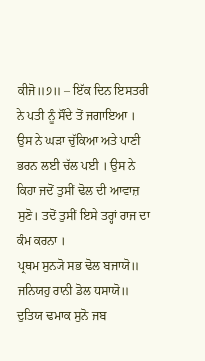ਕੀਜੋ॥੭॥ – ਇੱਕ ਦਿਨ ਇਸਤਰੀ ਨੇ ਪਤੀ ਨੂੰ ਸੌਂਦੇ ਤੋਂ ਜਗਾਇਆ । ਉਸ ਨੇ ਘੜਾ ਚੁੱਕਿਆ ਅਤੇ ਪਾਣੀ ਭਰਨ ਲਈ ਚੱਲ ਪਈ । ਉਸ ਨੇ ਕਿਹਾ ਜਦੋਂ ਤੁਸੀਂ ਢੋਲ ਦੀ ਆਵਾਜ਼ ਸੁਣੋ। ਤਦੋਂ ਤੁਸੀਂ ਇਸੇ ਤਰ੍ਹਾਂ ਰਾਜ ਦਾ ਕੰਮ ਕਰਨਾ ।
ਪ੍ਰਥਮ ਸੁਨ੍ਯੋ ਸਭ ਢੋਲ ਬਜਾਯੋ॥ ਜਨਿਯਹੁ ਰਾਨੀ ਡੋਲ ਧਸਾਯੋ॥ ਦੁਤਿਯ ਢਮਾਕ ਸੁਨੋ ਜਬ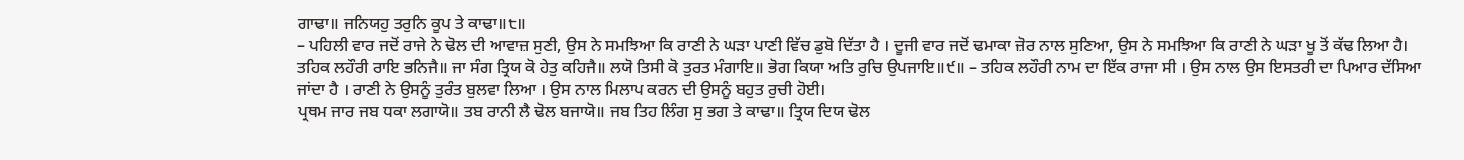ਗਾਢਾ॥ ਜਨਿਯਹੁ ਤਰੁਨਿ ਕੂਪ ਤੇ ਕਾਢਾ॥੮॥
– ਪਹਿਲੀ ਵਾਰ ਜਦੋਂ ਰਾਜੇ ਨੇ ਢੋਲ ਦੀ ਆਵਾਜ਼ ਸੁਣੀ, ਉਸ ਨੇ ਸਮਝਿਆ ਕਿ ਰਾਣੀ ਨੇ ਘੜਾ ਪਾਣੀ ਵਿੱਚ ਡੁਬੋ ਦਿੱਤਾ ਹੈ । ਦੂਜੀ ਵਾਰ ਜਦੋਂ ਢਮਾਕਾ ਜ਼ੋਰ ਨਾਲ ਸੁਣਿਆ, ਉਸ ਨੇ ਸਮਝਿਆ ਕਿ ਰਾਣੀ ਨੇ ਘੜਾ ਖੂ ਤੋਂ ਕੱਢ ਲਿਆ ਹੈ।
ਤਹਿਕ ਲਹੌਰੀ ਰਾਇ ਭਨਿਜੈ॥ ਜਾ ਸੰਗ ਤ੍ਰਿਯ ਕੋ ਹੇਤੁ ਕਹਿਜੈ॥ ਲਯੋ ਤਿਸੀ ਕੋ ਤੁਰਤ ਮੰਗਾਇ॥ ਭੋਗ ਕਿਯਾ ਅਤਿ ਰੁਚਿ ਉਪਜਾਇ॥੯॥ – ਤਹਿਕ ਲਹੌਰੀ ਨਾਮ ਦਾ ਇੱਕ ਰਾਜਾ ਸੀ । ਉਸ ਨਾਲ ਉਸ ਇਸਤਰੀ ਦਾ ਪਿਆਰ ਦੱਸਿਆ ਜਾਂਦਾ ਹੈ । ਰਾਣੀ ਨੇ ਉਸਨੂੰ ਤੁਰੰਤ ਬੁਲਵਾ ਲਿਆ । ਉਸ ਨਾਲ ਮਿਲਾਪ ਕਰਨ ਦੀ ਉਸਨੂੰ ਬਹੁਤ ਰੁਚੀ ਹੋਈ।
ਪ੍ਰਥਮ ਜਾਰ ਜਬ ਧਕਾ ਲਗਾਯੋ॥ ਤਬ ਰਾਨੀ ਲੈ ਢੋਲ ਬਜਾਯੋ॥ ਜਬ ਤਿਹ ਲਿੰਗ ਸੁ ਭਗ ਤੇ ਕਾਢਾ॥ ਤ੍ਰਿਯ ਦਿਯ ਢੋਲ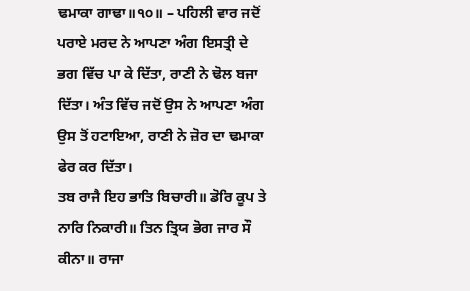ਢਮਾਕਾ ਗਾਢਾ॥੧੦॥ – ਪਹਿਲੀ ਵਾਰ ਜਦੋਂ ਪਰਾਏ ਮਰਦ ਨੇ ਆਪਣਾ ਅੰਗ ਇਸਤ੍ਰੀ ਦੇ ਭਗ ਵਿੱਚ ਪਾ ਕੇ ਦਿੱਤਾ, ਰਾਣੀ ਨੇ ਢੋਲ ਬਜਾ ਦਿੱਤਾ। ਅੰਤ ਵਿੱਚ ਜਦੋਂ ਉਸ ਨੇ ਆਪਣਾ ਅੰਗ ਉਸ ਤੋਂ ਹਟਾਇਆ, ਰਾਣੀ ਨੇ ਜ਼ੋਰ ਦਾ ਢਮਾਕਾ ਫੇਰ ਕਰ ਦਿੱਤਾ।
ਤਬ ਰਾਜੈ ਇਹ ਭਾਤਿ ਬਿਚਾਰੀ॥ ਡੋਰਿ ਕੂਪ ਤੇ ਨਾਰਿ ਨਿਕਾਰੀ॥ ਤਿਨ ਤ੍ਰਿਯ ਭੋਗ ਜਾਰ ਸੌ ਕੀਨਾ॥ ਰਾਜਾ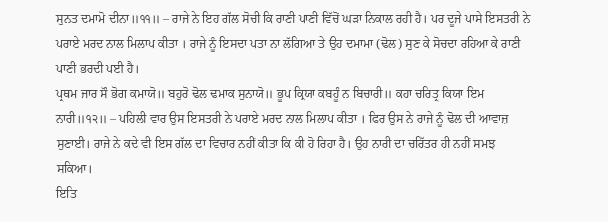ਸੁਨਤ ਦਮਾਮੋ ਦੀਨਾ॥੧੧॥ – ਰਾਜੇ ਨੇ ਇਹ ਗੱਲ ਸੋਚੀ ਕਿ ਰਾਣੀ ਪਾਣੀ ਵਿੱਚੋਂ ਘੜਾ ਨਿਕਾਲ ਰਹੀ ਹੈ। ਪਰ ਦੂਜੇ ਪਾਸੇ ਇਸਤਰੀ ਨੇ ਪਰਾਏ ਮਰਦ ਨਾਲ ਮਿਲਾਪ ਕੀਤਾ । ਰਾਜੇ ਨੂੰ ਇਸਦਾ ਪਤਾ ਨਾ ਲੱਗਿਆ ਤੇ ਉਹ ਦਮਾਮਾ (ਢੋਲ) ਸੁਣ ਕੇ ਸੋਚਦਾ ਰਹਿਆ ਕੇ ਰਾਣੀ ਪਾਣੀ ਭਰਦੀ ਪਈ ਹੈ।
ਪ੍ਰਥਮ ਜਾਰ ਸੌ ਭੋਗ ਕਮਾਯੋ॥ ਬਹੁਰੋ ਢੋਲ ਢਮਾਕ ਸੁਨਾਯੋ॥ ਭੂਪ ਕ੍ਰਿਯਾ ਕਬਹੂੰ ਨ ਬਿਚਾਰੀ॥ ਕਹਾ ਚਰਿਤ੍ਰ ਕਿਯਾ ਇਮ ਨਾਰੀ॥੧੨॥ – ਪਹਿਲੀ ਵਾਰ ਉਸ ਇਸਤਰੀ ਨੇ ਪਰਾਏ ਮਰਦ ਨਾਲ ਮਿਲਾਪ ਕੀਤਾ । ਫਿਰ ਉਸ ਨੇ ਰਾਜੇ ਨੂੰ ਢੋਲ ਦੀ ਆਵਾਜ਼ ਸੁਣਾਈ। ਰਾਜੇ ਨੇ ਕਦੇ ਵੀ ਇਸ ਗੱਲ ਦਾ ਵਿਚਾਰ ਨਹੀਂ ਕੀਤਾ ਕਿ ਕੀ ਹੋ ਰਿਹਾ ਹੈ। ਉਹ ਨਾਰੀ ਦਾ ਚਰਿੱਤਰ ਹੀ ਨਹੀਂ ਸਮਝ ਸਕਿਆ।
ਇਤਿ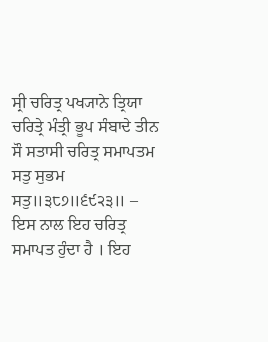ਸ੍ਰੀ ਚਰਿਤ੍ਰ ਪਖ੍ਯਾਨੇ ਤ੍ਰਿਯਾ ਚਰਿਤ੍ਰੇ ਮੰਤ੍ਰੀ ਭੂਪ ਸੰਬਾਦੇ ਤੀਨ ਸੌ ਸਤਾਸੀ ਚਰਿਤ੍ਰ ਸਮਾਪਤਮ ਸਤੁ ਸੁਭਮ ਸਤੁ॥੩੮੭॥੬੯੨੩॥ – ਇਸ ਨਾਲ ਇਹ ਚਰਿਤ੍ਰ ਸਮਾਪਤ ਹੁੰਦਾ ਹੈ । ਇਹ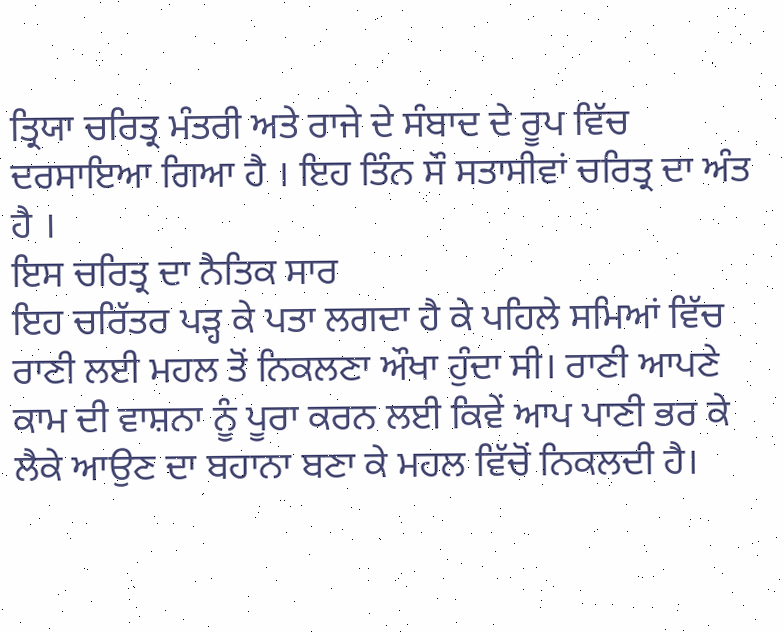ਤ੍ਰਿਯਾ ਚਰਿਤ੍ਰ ਮੰਤਰੀ ਅਤੇ ਰਾਜੇ ਦੇ ਸੰਬਾਦ ਦੇ ਰੂਪ ਵਿੱਚ ਦਰਸਾਇਆ ਗਿਆ ਹੈ । ਇਹ ਤਿੰਨ ਸੌ ਸਤਾਸੀਵਾਂ ਚਰਿਤ੍ਰ ਦਾ ਅੰਤ ਹੈ ।
ਇਸ ਚਰਿਤ੍ਰ ਦਾ ਨੈਤਿਕ ਸਾਰ
ਇਹ ਚਰਿੱਤਰ ਪੜ੍ਹ ਕੇ ਪਤਾ ਲਗਦਾ ਹੈ ਕੇ ਪਹਿਲੇ ਸਮਿਆਂ ਵਿੱਚ ਰਾਣੀ ਲਈ ਮਹਲ ਤੋਂ ਨਿਕਲਣਾ ਔਖਾ ਹੁੰਦਾ ਸੀ। ਰਾਣੀ ਆਪਣੇ ਕਾਮ ਦੀ ਵਾਸ਼ਨਾ ਨੂੰ ਪੂਰਾ ਕਰਨ ਲਈ ਕਿਵੇਂ ਆਪ ਪਾਣੀ ਭਰ ਕੇ ਲੈਕੇ ਆਉਣ ਦਾ ਬਹਾਨਾ ਬਣਾ ਕੇ ਮਹਲ ਵਿੱਚੋਂ ਨਿਕਲਦੀ ਹੈ।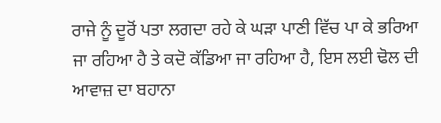ਰਾਜੇ ਨੂੰ ਦੂਰੋਂ ਪਤਾ ਲਗਦਾ ਰਹੇ ਕੇ ਘੜਾ ਪਾਣੀ ਵਿੱਚ ਪਾ ਕੇ ਭਰਿਆ ਜਾ ਰਹਿਆ ਹੈ ਤੇ ਕਦੋ ਕੱਡਿਆ ਜਾ ਰਹਿਆ ਹੈ, ਇਸ ਲਈ ਢੋਲ ਦੀ ਆਵਾਜ਼ ਦਾ ਬਹਾਨਾ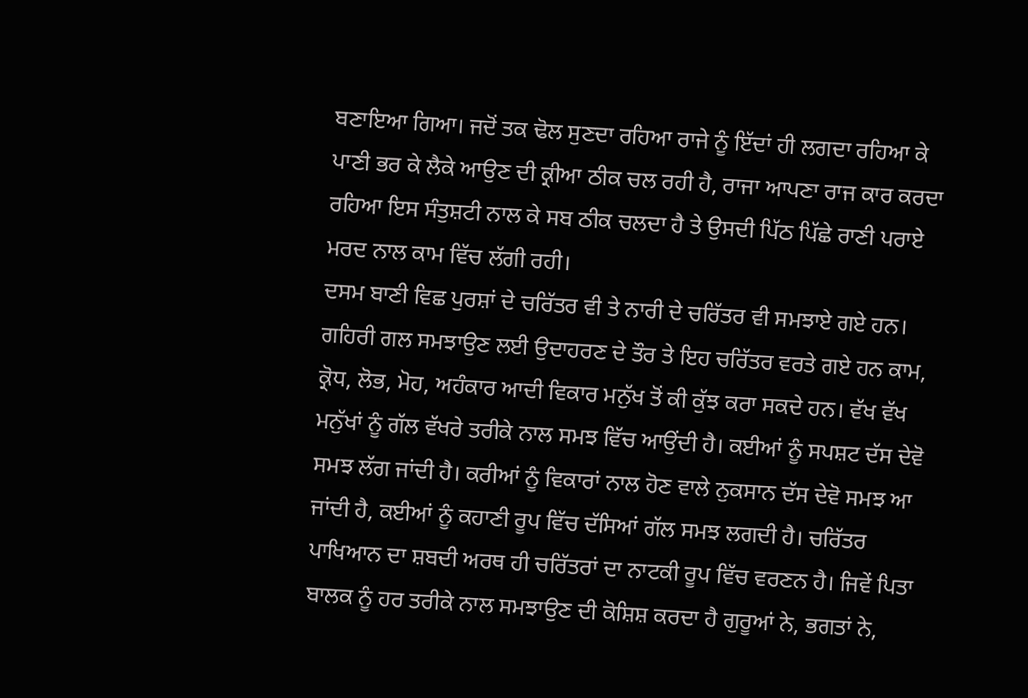ਬਣਾਇਆ ਗਿਆ। ਜਦੋਂ ਤਕ ਢੋਲ ਸੁਣਦਾ ਰਹਿਆ ਰਾਜੇ ਨੂੰ ਇੱਦਾਂ ਹੀ ਲਗਦਾ ਰਹਿਆ ਕੇ ਪਾਣੀ ਭਰ ਕੇ ਲੈਕੇ ਆਉਣ ਦੀ ਕ੍ਰੀਆ ਠੀਕ ਚਲ ਰਹੀ ਹੈ, ਰਾਜਾ ਆਪਣਾ ਰਾਜ ਕਾਰ ਕਰਦਾ ਰਹਿਆ ਇਸ ਸੰਤੁਸ਼ਟੀ ਨਾਲ ਕੇ ਸਬ ਠੀਕ ਚਲਦਾ ਹੈ ਤੇ ਉਸਦੀ ਪਿੱਠ ਪਿੱਛੇ ਰਾਣੀ ਪਰਾਏ ਮਰਦ ਨਾਲ ਕਾਮ ਵਿੱਚ ਲੱਗੀ ਰਹੀ।
ਦਸਮ ਬਾਣੀ ਵਿਛ ਪੁਰਸ਼ਾਂ ਦੇ ਚਰਿੱਤਰ ਵੀ ਤੇ ਨਾਰੀ ਦੇ ਚਰਿੱਤਰ ਵੀ ਸਮਝਾਏ ਗਏ ਹਨ। ਗਹਿਰੀ ਗਲ ਸਮਝਾਉਣ ਲਈ ਉਦਾਹਰਣ ਦੇ ਤੌਰ ਤੇ ਇਹ ਚਰਿੱਤਰ ਵਰਤੇ ਗਏ ਹਨ ਕਾਮ, ਕ੍ਰੋਧ, ਲੋਭ, ਮੋਹ, ਅਹੰਕਾਰ ਆਦੀ ਵਿਕਾਰ ਮਨੁੱਖ ਤੋਂ ਕੀ ਕੁੱਝ ਕਰਾ ਸਕਦੇ ਹਨ। ਵੱਖ ਵੱਖ ਮਨੁੱਖਾਂ ਨੂੰ ਗੱਲ ਵੱਖਰੇ ਤਰੀਕੇ ਨਾਲ ਸਮਝ ਵਿੱਚ ਆਉਂਦੀ ਹੈ। ਕਈਆਂ ਨੂੰ ਸਪਸ਼ਟ ਦੱਸ ਦੇਵੋ ਸਮਝ ਲੱਗ ਜਾਂਦੀ ਹੈ। ਕਰੀਆਂ ਨੂੰ ਵਿਕਾਰਾਂ ਨਾਲ ਹੋਣ ਵਾਲੇ ਨੁਕਸਾਨ ਦੱਸ ਦੇਵੋ ਸਮਝ ਆ ਜਾਂਦੀ ਹੈ, ਕਈਆਂ ਨੂੰ ਕਹਾਣੀ ਰੂਪ ਵਿੱਚ ਦੱਸਿਆਂ ਗੱਲ ਸਮਝ ਲਗਦੀ ਹੈ। ਚਰਿੱਤਰ ਪਾਖਿਆਨ ਦਾ ਸ਼ਬਦੀ ਅਰਥ ਹੀ ਚਰਿੱਤਰਾਂ ਦਾ ਨਾਟਕੀ ਰੂਪ ਵਿੱਚ ਵਰਣਨ ਹੈ। ਜਿਵੇਂ ਪਿਤਾ ਬਾਲਕ ਨੂੰ ਹਰ ਤਰੀਕੇ ਨਾਲ ਸਮਝਾਉਣ ਦੀ ਕੋਸ਼ਿਸ਼ ਕਰਦਾ ਹੈ ਗੁਰੂਆਂ ਨੇ, ਭਗਤਾਂ ਨੇ,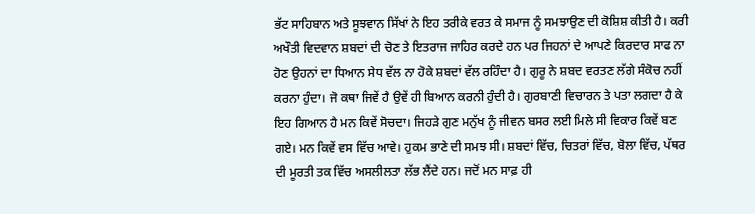ਭੱਟ ਸਾਹਿਬਾਨ ਅਤੇ ਸੂਝਵਾਨ ਸਿੱਖਾਂ ਨੇ ਇਹ ਤਰੀਕੇ ਵਰਤ ਕੇ ਸਮਾਜ ਨੂੰ ਸਮਝਾਉਣ ਦੀ ਕੋਸ਼ਿਸ਼ ਕੀਤੀ ਹੈ। ਕਰੀ ਅਖੌਤੀ ਵਿਦਵਾਨ ਸ਼ਬਦਾਂ ਦੀ ਚੋਣ ਤੇ ਇਤਰਾਜ ਜਾਹਿਰ ਕਰਦੇ ਹਨ ਪਰ ਜਿਹਨਾਂ ਦੇ ਆਪਣੇ ਕਿਰਦਾਰ ਸਾਫ ਨਾ ਹੋਣ ਉਹਨਾਂ ਦਾ ਧਿਆਨ ਸੇਧ ਵੱਲ ਨਾ ਹੋਕੇ ਸ਼ਬਦਾਂ ਵੱਲ ਰਹਿੰਦਾ ਹੈ। ਗੁਰੂ ਨੇ ਸ਼ਬਦ ਵਰਤਣ ਲੱਗੇ ਸੰਕੋਚ ਨਹੀਂ ਕਰਨਾ ਹੁੰਦਾ। ਜੋ ਕਥਾ ਜਿਵੇਂ ਹੈ ਉਵੇਂ ਹੀ ਬਿਆਨ ਕਰਨੀ ਹੁੰਦੀ ਹੈ। ਗੁਰਬਾਣੀ ਵਿਚਾਰਨ ਤੇ ਪਤਾ ਲਗਦਾ ਹੈ ਕੇ ਇਹ ਗਿਆਨ ਹੈ ਮਨ ਕਿਵੇਂ ਸੋਚਦਾ। ਜਿਹੜੇ ਗੁਣ ਮਨੁੱਖ ਨੂੰ ਜੀਵਨ ਬਸਰ ਲਈ ਮਿਲੇ ਸੀ ਵਿਕਾਰ ਕਿਵੇਂ ਬਣ ਗਏ। ਮਨ ਕਿਵੇਂ ਵਸ ਵਿੱਚ ਆਵੇ। ਹੁਕਮ ਭਾਣੇ ਦੀ ਸਮਝ ਸੀ। ਸ਼ਬਦਾਂ ਵਿੱਚ, ਚਿਤਰਾਂ ਵਿੱਚ, ਬੋਲਾ ਵਿੱਚ, ਪੱਥਰ ਦੀ ਮੂਰਤੀ ਤਕ ਵਿੱਚ ਅਸਲੀਲਤਾ ਲੱਭ ਲੈਂਦੇ ਹਨ। ਜਦੋਂ ਮਨ ਸਾਫ਼ ਹੀ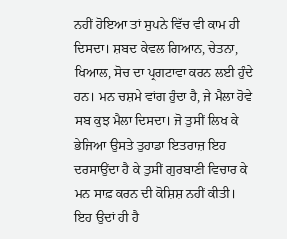ਨਹੀਂ ਹੋਇਆ ਤਾਂ ਸੁਪਨੇ ਵਿੱਚ ਵੀ ਕਾਮ ਹੀ ਦਿਸਦਾ। ਸ਼ਬਦ ਕੇਵਲ ਗਿਆਨ, ਚੇਤਨਾ, ਖਿਆਲ, ਸੋਚ ਦਾ ਪ੍ਰਗਟਾਵਾ ਕਰਨ ਲਈ ਹੁੰਦੇ ਹਨ। ਮਨ ਚਸ਼ਮੇ ਵਾਂਗ ਹੁੰਦਾ ਹੈ, ਜੇ ਮੈਲਾ ਹੋਵੇ ਸਬ ਕੁਝ ਮੈਲਾ ਦਿਸਦਾ। ਜੋ ਤੁਸੀਂ ਲਿਖ ਕੇ ਭੇਜਿਆ ਉਸਤੇ ਤੁਹਾਡਾ ਇਤਰਾਜ਼ ਇਹ ਦਰਸਾਉਂਦਾ ਹੈ ਕੇ ਤੁਸੀਂ ਗੁਰਬਾਣੀ ਵਿਚਾਰ ਕੇ ਮਨ ਸਾਫ਼ ਕਰਨ ਦੀ ਕੋਸ਼ਿਸ਼ ਨਹੀਂ ਕੀਤੀ। ਇਹ ਉਦਾਂ ਹੀ ਹੈ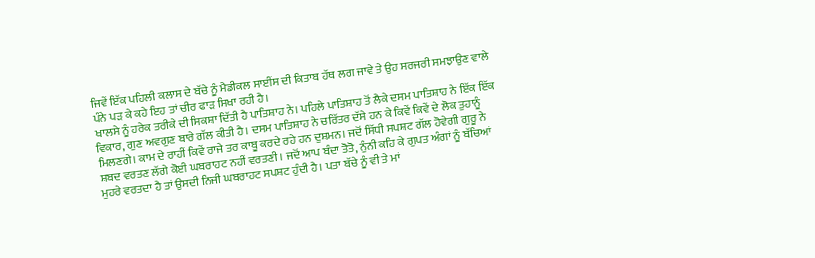ਜਿਵੇਂ ਇੱਕ ਪਹਿਲੀ ਕਲਾਸ ਦੇ ਬੱਚੇ ਨੂੰ ਮੈਡੀਕਲ ਸਾਈਂਸ ਦੀ ਕਿਤਾਬ ਹੱਥ ਲਗ ਜਾਵੇ ਤੇ ਉਹ ਸਰਜਰੀ ਸਮਝਾਉਣ ਵਾਲੇ ਪੰਨੇ ਪੜ ਕੇ ਕਹੇ ਇਹ ਤਾਂ ਚੀਰ ਫਾੜ ਸਿਖਾ ਰਹੀ ਹੈ।
ਖਾਲਸੇ ਨੂੰ ਹਰੇਕ ਤਰੀਕੇ ਦੀ ਸਿਕਸ਼ਾ ਦਿੱਤੀ ਹੈ ਪਾਤਿਸ਼ਾਹ ਨੇ। ਪਹਿਲੇ ਪਾਤਿਸ਼ਾਹ ਤੋਂ ਲੈਕੇ ਦਸਮ ਪਾਤਿਸ਼ਾਹ ਨੇ ਇੱਕ ਇੱਕ ਵਿਕਾਰ, ਗੁਣ ਅਵਗੁਣ ਬਾਰੇ ਗੱਲ ਕੀਤੀ ਹੈ। ਦਸਮ ਪਾਤਿਸ਼ਾਹ ਨੇ ਚਰਿੱਤਰ ਦੱਸੇ ਹਨ ਕੇ ਕਿਵੇਂ ਕਿਵੇਂ ਦੇ ਲੋਕ ਤੁਹਾਨੂੰ ਮਿਲਣਗੇ। ਕਾਮ ਦੇ ਰਾਹੀਂ ਕਿਵੇਂ ਰਾਜੇ ਤਰ ਕਾਬੂ ਕਰਦੇ ਰਹੇ ਹਨ ਦੁਸ਼ਮਨ। ਜਦੋਂ ਸਿੱਧੀ ਸਪਸ਼ਟ ਗੱਲ ਹੋਵੇਗੀ ਗੁਰੂ ਨੇ ਸ਼ਬਦ ਵਰਤਣ ਲੱਗੇ ਕੋਈ ਘਬਰਾਹਟ ਨਹੀਂ ਵਰਤਣੀ। ਜਦੋਂ ਆਪ ਬੰਦਾ ਤੋਤੋ, ਨੁੰਨੀ ਕਹਿ ਕੇ ਗੁਪਤ ਅੰਗਾਂ ਨੂੰ ਬੱਚਿਆਂ ਮੁਹਰੇ ਵਰਤਦਾ ਹੈ ਤਾਂ ਉਸਦੀ ਨਿਜੀ ਘਬਰਾਹਟ ਸਪਸ਼ਟ ਹੁੰਦੀ ਹੈ। ਪਤਾ ਬੱਚੇ ਨੂੰ ਵੀ ਤੇ ਮਾਂ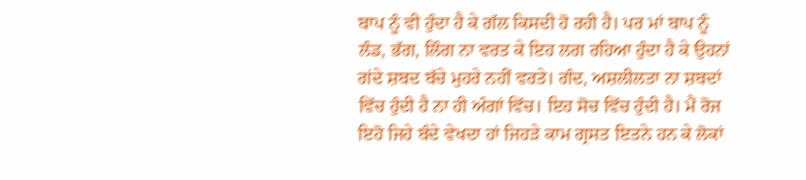ਬਾਪ ਨੂੰ ਵੀ ਹੁੰਦਾ ਹੈ ਕੇ ਗੱਲ ਕਿਸਦੀ ਹੋ ਰਹੀ ਹੈ। ਪਰ ਮਾਂ ਬਾਪ ਨੂੰ ਲੰਡ, ਭੱਗ, ਲਿੰਗ ਨਾ ਵਰਤ ਕੇ ਇਹ ਲਗ ਰਹਿਆ ਹੁੰਦਾ ਹੈ ਕੇ ਉਹਨਾਂ ਗਂਦੇ ਸ਼ਬਦ ਬੱਚੇ ਮੁਹਰੇ ਨਹੀਂ ਵਰਤੇ। ਗੰਦ, ਅਸ਼ਲੀਲਤਾ ਨਾ ਸ਼ਬਦਾਂ ਵਿੱਚ ਹੁੰਦੀ ਹੈ ਨਾ ਹੀ ਅੰਗਾਂ ਵਿੱਚ। ਇਹ ਸੋਚ ਵਿੱਚ ਹੁੰਦੀ ਹੈ। ਮੈਂ ਰੋਜ ਇਹੋ ਜਿਹੇ ਬੰਦੇ ਵੇਖਦਾ ਹਾਂ ਜਿਹੜੇ ਕਾਮ ਗ੍ਰਸਤ ਇਤਨੇ ਹਨ ਕੇ ਲੋਕਾਂ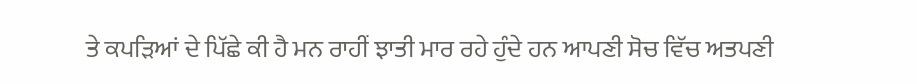ਤੇ ਕਪੜਿਆਂ ਦੇ ਪਿੱਛੇ ਕੀ ਹੈ ਮਨ ਰਾਹੀਂ ਝਾਤੀ ਮਾਰ ਰਹੇ ਹੁੰਦੇ ਹਨ ਆਪਣੀ ਸੋਚ ਵਿੱਚ ਅਤਪਣੀ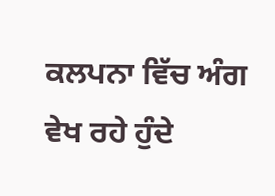ਕਲਪਨਾ ਵਿੱਚ ਅੰਗ ਵੇਖ ਰਹੇ ਹੁੰਦੇ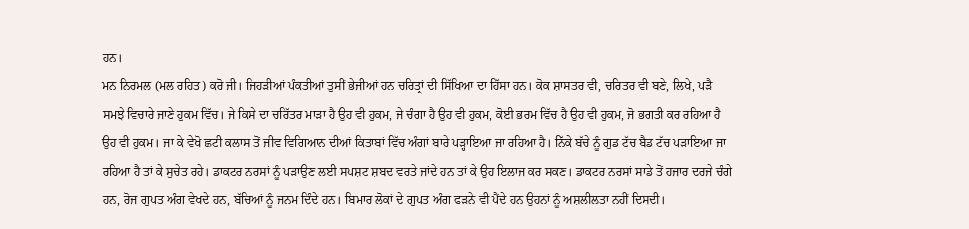ਹਨ।
ਮਨ ਨਿਰਮਲ (ਮਲ ਰਹਿਤ) ਕਰੋ ਜੀ। ਜਿਹੜੀਆਂ ਪੰਕਤੀਆਂ ਤੁਸੀਂ ਭੇਜੀਆਂ ਹਨ ਚਰਿਤ੍ਰਾਂ ਦੀ ਸਿੱਖਿਆ ਦਾ ਹਿੱਸਾ ਹਨ। ਕੋਕ ਸ਼ਾਸਤਰ ਵੀ, ਚਰਿਤਰ ਵੀ ਬਣੇ, ਲਿਖੇ, ਪੜੈ ਸਮਝੇ ਵਿਚਾਰੇ ਜਾਣੇ ਹੁਕਮ ਵਿੱਚ। ਜੇ ਕਿਸੇ ਦਾ ਚਰਿੱਤਰ ਮਾੜਾ ਹੈ ਉਹ ਵੀ ਹੁਕਮ, ਜੇ ਚੰਗਾ ਹੈ ਉਹ ਵੀ ਹੁਕਮ, ਕੋਈ ਭਰਮ ਵਿੱਚ ਹੈ ਉਹ ਵੀ ਹੁਕਮ, ਜੋ ਭਗਤੀ ਕਰ ਰਹਿਆ ਹੈ ਉਹ ਵੀ ਹੁਕਮ। ਜਾ ਕੇ ਵੇਖੋ ਛਟੀ ਕਲਾਸ ਤੋਂ ਜੀਵ ਵਿਗਿਆਨ ਦੀਆਂ ਕਿਤਾਬਾਂ ਵਿੱਚ ਅੰਗਾਂ ਬਾਰੇ ਪੜ੍ਹਾਇਆ ਜਾ ਰਹਿਆ ਹੈ। ਨਿੱਕੇ ਬੱਚੇ ਨੂੰ ਗੁਡ ਟੱਚ ਬੈਡ ਟੱਚ ਪੜਾਇਆ ਜਾ ਰਹਿਆ ਹੈ ਤਾਂ ਕੇ ਸੁਚੇਤ ਰਹੇ। ਡਾਕਟਰ ਨਰਸਾਂ ਨੂੰ ਪੜਾਉਣ ਲਈ ਸਪਸ਼ਟ ਸ਼ਬਦ ਵਰਤੇ ਜਾਂਦੇ ਹਨ ਤਾਂ ਕੇ ਉਹ ਇਲਾਜ ਕਰ ਸਕਣ। ਡਾਕਟਰ ਨਰਸਾਂ ਸਾਡੇ ਤੋਂ ਹਜਾਰ ਦਰਜੇ ਚੰਗੇ ਹਨ, ਰੋਜ ਗੁਪਤ ਅੰਗ ਵੇਖਦੇ ਹਨ, ਬੱਚਿਆਂ ਨੂੰ ਜਨਮ ਦਿੰਦੇ ਹਨ। ਬਿਮਾਰ ਲੋਕਾਂ ਦੇ ਗੁਪਤ ਅੰਗ ਫੜਨੇ ਵੀ ਪੈਂਦੇ ਹਨ ਉਹਨਾਂ ਨੂੰ ਅਸ਼ਲੀਲਤਾ ਨਹੀਂ ਦਿਸਦੀ।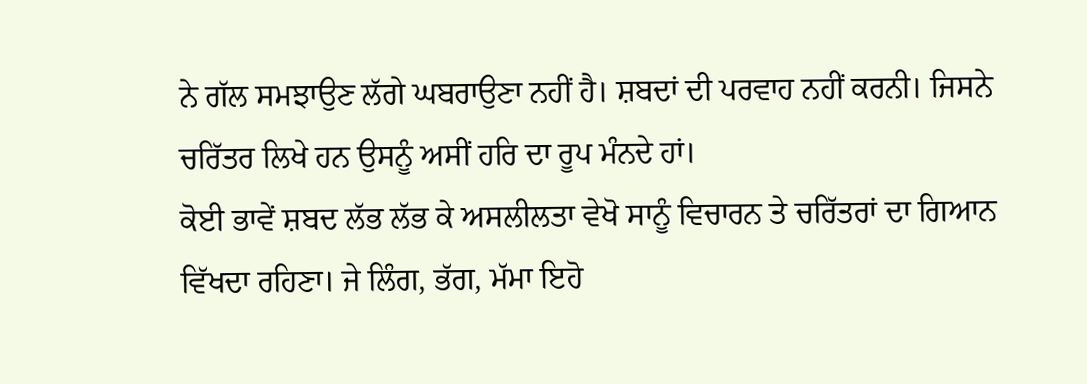ਨੇ ਗੱਲ ਸਮਝਾਉਣ ਲੱਗੇ ਘਬਰਾਉਣਾ ਨਹੀਂ ਹੈ। ਸ਼ਬਦਾਂ ਦੀ ਪਰਵਾਹ ਨਹੀਂ ਕਰਨੀ। ਜਿਸਨੇ ਚਰਿੱਤਰ ਲਿਖੇ ਹਨ ਉਸਨੂੰ ਅਸੀਂ ਹਰਿ ਦਾ ਰੂਪ ਮੰਨਦੇ ਹਾਂ।
ਕੋਈ ਭਾਵੇਂ ਸ਼ਬਦ ਲੱਭ ਲੱਭ ਕੇ ਅਸਲੀਲਤਾ ਵੇਖੋ ਸਾਨੂੰ ਵਿਚਾਰਨ ਤੇ ਚਰਿੱਤਰਾਂ ਦਾ ਗਿਆਨ ਵਿੱਖਦਾ ਰਹਿਣਾ। ਜੇ ਲਿੰਗ, ਭੱਗ, ਮੱਮਾ ਇਹੋ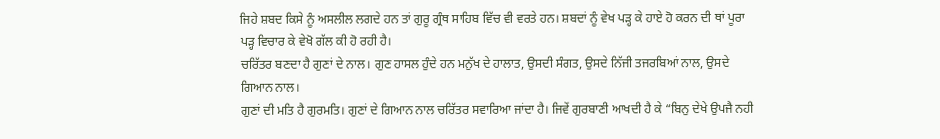ਜਿਹੇ ਸ਼ਬਦ ਕਿਸੇ ਨੂੰ ਅਸਲੀਲ ਲਗਦੇ ਹਨ ਤਾਂ ਗੁਰੂ ਗ੍ਰੰਥ ਸਾਹਿਬ ਵਿੱਚ ਵੀ ਵਰਤੇ ਹਨ। ਸ਼ਬਦਾਂ ਨੂੰ ਵੇਖ ਪੜ੍ਹ ਕੇ ਹਾਏ ਹੋ ਕਰਨ ਦੀ ਥਾਂ ਪੂਰਾ ਪੜ੍ਹ ਵਿਚਾਰ ਕੇ ਵੇਖੋ ਗੱਲ ਕੀ ਹੋ ਰਹੀ ਹੈ।
ਚਰਿੱਤਰ ਬਣਦਾ ਹੈ ਗੁਣਾਂ ਦੇ ਨਾਲ। ਗੁਣ ਹਾਸਲ ਹੁੰਦੇ ਹਨ ਮਨੁੱਖ ਦੇ ਹਾਲਾਤ, ਉਸਦੀ ਸੰਗਤ, ਉਸਦੇ ਨਿੱਜੀ ਤਜਰਬਿਆਂ ਨਾਲ, ਉਸਦੇ ਗਿਆਨ ਨਾਲ।
ਗੁਣਾਂ ਦੀ ਮਤਿ ਹੈ ਗੁਰਮਤਿ। ਗੁਣਾਂ ਦੇ ਗਿਆਨ ਨਾਲ ਚਰਿੱਤਰ ਸਵਾਰਿਆ ਜਾਂਦਾ ਹੈ। ਜਿਵੇਂ ਗੁਰਬਾਣੀ ਆਖਦੀ ਹੈ ਕੇ “ਬਿਨੁ ਦੇਖੇ ਉਪਜੈ ਨਹੀ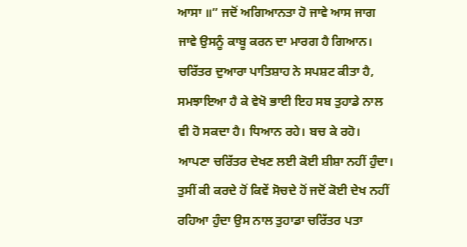ਆਸਾ ॥” ਜਦੋਂ ਅਗਿਆਨਤਾ ਹੋ ਜਾਵੇ ਆਸ ਜਾਗ ਜਾਵੇ ਉਸਨੂੰ ਕਾਬੂ ਕਰਨ ਦਾ ਮਾਰਗ ਹੈ ਗਿਆਨ। ਚਰਿੱਤਰ ਦੁਆਰਾ ਪਾਤਿਸ਼ਾਹ ਨੇ ਸਪਸ਼ਟ ਕੀਤਾ ਹੈ, ਸਮਝਾਇਆ ਹੈ ਕੇ ਵੇਖੋ ਭਾਈ ਇਹ ਸਬ ਤੁਹਾਡੇ ਨਾਲ ਵੀ ਹੋ ਸਕਦਾ ਹੈ। ਧਿਆਨ ਰਹੇ। ਬਚ ਕੇ ਰਹੋ।
ਆਪਣਾ ਚਰਿੱਤਰ ਦੇਖਣ ਲਈ ਕੋਈ ਸ਼ੀਸ਼ਾ ਨਹੀਂ ਹੁੰਦਾ। ਤੁਸੀਂ ਕੀ ਕਰਦੇ ਹੋਂ ਕਿਵੇਂ ਸੋਚਦੇ ਹੋਂ ਜਦੋਂ ਕੋਈ ਦੇਖ ਨਹੀਂ ਰਹਿਆ ਹੁੰਦਾ ਉਸ ਨਾਲ ਤੁਹਾਡਾ ਚਰਿੱਤਰ ਪਤਾ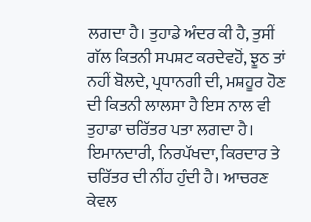ਲਗਦਾ ਹੈ। ਤੁਹਾਡੇ ਅੰਦਰ ਕੀ ਹੈ, ਤੁਸੀਂ ਗੱਲ ਕਿਤਨੀ ਸਪਸ਼ਟ ਕਰਦੇਵਹੋਂ, ਝੂਠ ਤਾਂ ਨਹੀਂ ਬੋਲਦੇ, ਪ੍ਰਧਾਨਗੀ ਦੀ, ਮਸ਼ਹੂਰ ਹੋਣ ਦੀ ਕਿਤਨੀ ਲਾਲਸਾ ਹੈ ਇਸ ਨਾਲ ਵੀ ਤੁਹਾਡਾ ਚਰਿੱਤਰ ਪਤਾ ਲਗਦਾ ਹੈ। ਇਮਾਨਦਾਰੀ, ਨਿਰਪੱਖਦਾ, ਕਿਰਦਾਰ ਤੇ ਚਰਿੱਤਰ ਦੀ ਨੀਂਹ ਹੁੰਦੀ ਹੈ। ਆਚਰਣ ਕੇਵਲ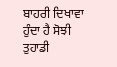ਬਾਹਰੀ ਦਿਖਾਵਾ ਹੁੰਦਾ ਹੈ ਸੋਝੀ ਤੁਹਾਡੀ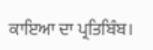ਕਾਇਆ ਦਾ ਪ੍ਰਤਿਬਿੰਬ।